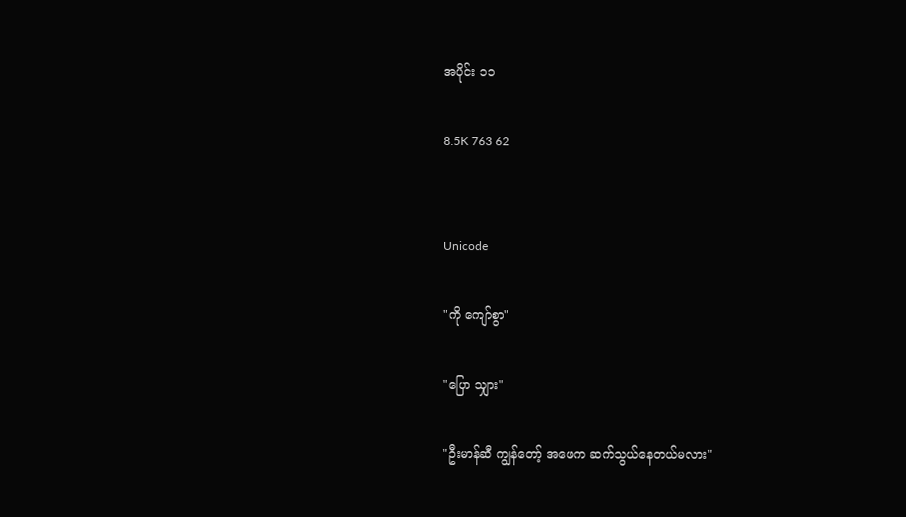အပိုင်း ၁၁

8.5K 763 62


Unicode

"ကို ကျော်စွာ"

"ပြော သျှား"

"ဦးမာန်ဆီ ကျွန်တော့် အဖေက ဆက်သွယ်နေတယ်မလား"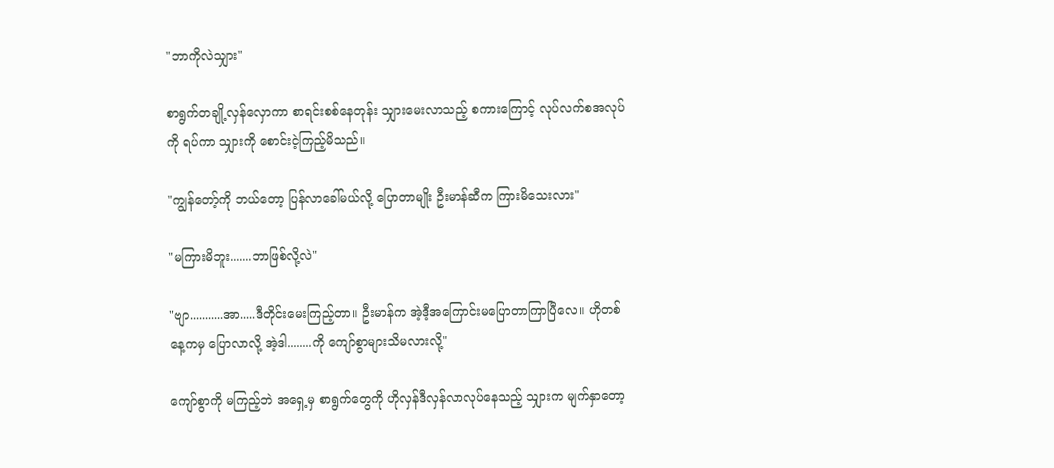"ဘာကိုလဲသျှား"

စာရွက်တချို့လှန်လှောကာ စာရင်းစစ်နေတုန်း သျှားမေးလာသည့် စကားကြောင့် လုပ်လက်စအလုပ်ကို ရပ်ကာ သျှားကို စောင်းငဲ့ကြည့်မိသည်။

"ကျွန်တော့်ကို ဘယ်တော့ ပြန်လာခေါ်မယ်လို့ ပြောတာမျိုး ဦးမာန်ဆီက ကြားမိသေးလား"

"မကြားမိဘူး.......ဘာဖြစ်လို့လဲ"

"ဗျာ...........အာ.....ဒီတိုင်းမေးကြည့်တာ။ ဦးမာန်က အဲ့ဒီ့အကြောင်းမပြောတာကြာပြီလေ။ ဟိုတစ်နေ့ကမှ ပြောလာလို့ အဲ့ဒါ........ကို ကျော်စွာများသိမလားလို့"

ကျော်စွာကို မကြည့်ဘဲ အရှေ့မှ စာရွက်တွေကို ဟိုလှန်ဒီလှန်လာလုပ်နေသည့် သျှားက မျက်နှာတော့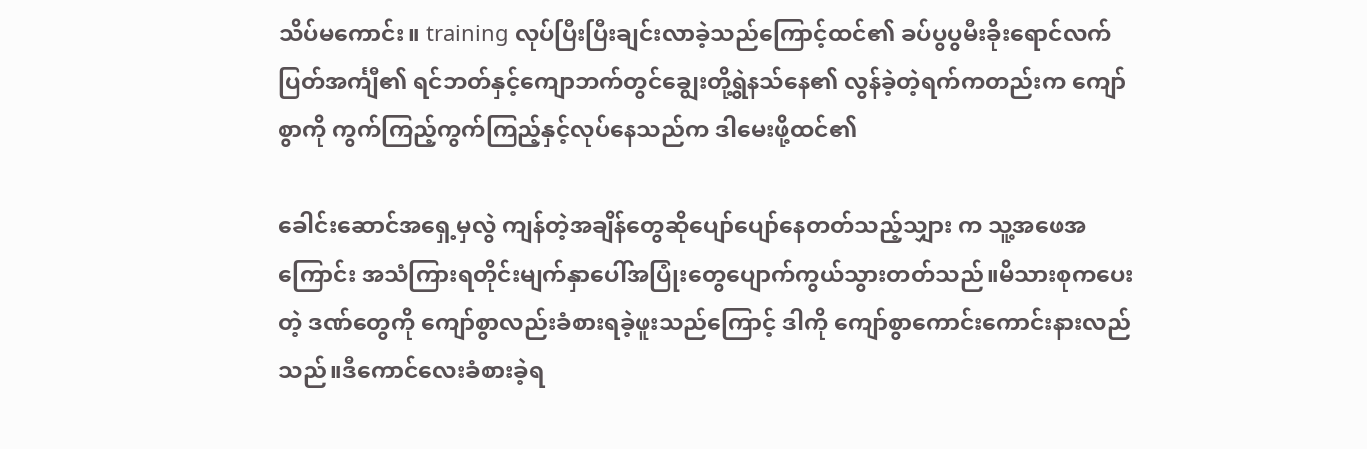သိပ်မကောင်း။ training လုပ်ပြီးပြီးချင်းလာခဲ့သည်ကြောင့်ထင်၏ ခပ်ပွပွမီးခိုးရောင်လက်ပြတ်အင်္ကျီ၏ ရင်ဘတ်နှင့်ကျောဘက်တွင်ချွေးတို့ရွဲနသ်နေ၏ လွန်ခဲ့တဲ့ရက်ကတည်းက ကျော်စွာကို ကွက်ကြည့်ကွက်ကြည့်နှင့်လုပ်နေသည်က ဒါမေးဖို့ထင်၏

ခေါင်းဆောင်အရှေ့မှလွဲ ကျန်တဲ့အချိန်တွေဆိုပျော်ပျော်နေတတ်သည့်သျှား က သူ့အဖေအကြောင်း အသံကြားရတိုင်းမျက်နှာပေါ်အပြုံးတွေပျောက်ကွယ်သွားတတ်သည်။မိသားစုကပေးတဲ့ ဒဏ်တွေကို ကျော်စွာလည်းခံစားရခဲ့ဖူးသည်ကြောင့် ဒါကို ကျော်စွာကောင်းကောင်းနားလည်သည်။ဒီကောင်လေးခံစားခဲ့ရ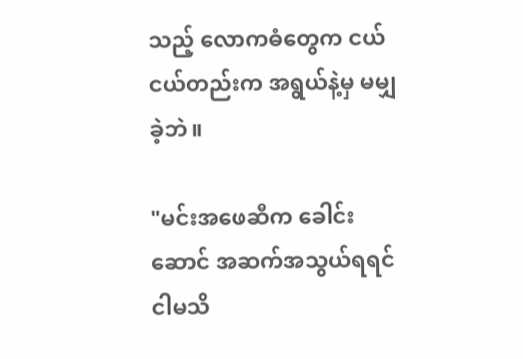သည့် လောကဓံတွေက ငယ်ငယ်တည်းက အရွယ်နဲ့မှ မမျှခဲ့ဘဲ။

"မင်းအဖေဆီက ခေါင်းဆောင် အဆက်အသွယ်ရရင် ငါမသိ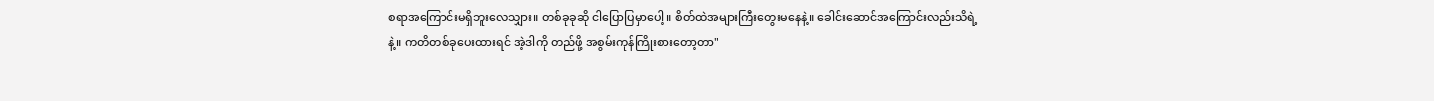စရာအကြောင်းမရှိဘူးလေသျှား။ တစ်ခုခုဆို ငါပြောပြမှာပေါ့။ စိတ်ထဲအများကြီးတွေးမနေနဲ့။ ခေါင်းဆောင်အကြောင်းလည်းသိရဲ့နဲ့။ ကတိတစ်ခုပေးထားရင် အဲ့ဒါကို တည်ဖို့ အစွမ်းကုန်ကြိုးစားတော့တာ"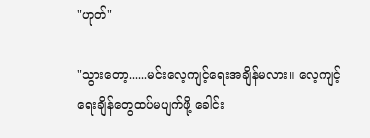"ဟုတ်"

"သွားတော့......မင်းလေ့ကျင့်ရေးအချိန်မလား။ လေ့ကျင့်ရေးချိန်တွေထပ်မပျက်ဖို့ ခေါင်း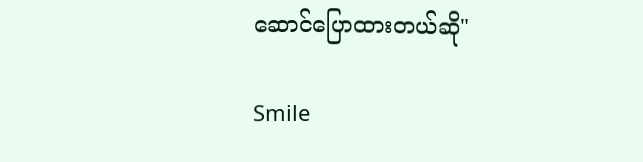ဆောင်ပြောထားတယ်ဆို"

Smile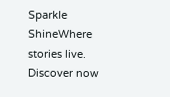Sparkle ShineWhere stories live. Discover now